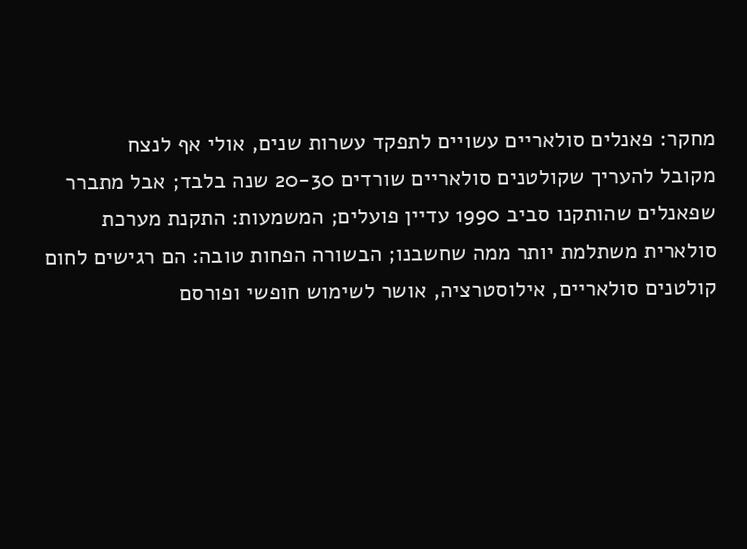מחקר: פאנלים סולאריים עשויים לתפקד עשרות שנים, אולי אף לנצח
מקובל להעריך שקולטנים סולאריים שורדים 20-30 שנה בלבד; אבל מתברר שפאנלים שהותקנו סביב 1990 עדיין פועלים; המשמעות: התקנת מערכת סולארית משתלמת יותר ממה שחשבנו; הבשורה הפחות טובה: הם רגישים לחום
קולטנים סולאריים, אילוסטרציה, אושר לשימוש חופשי ופורסם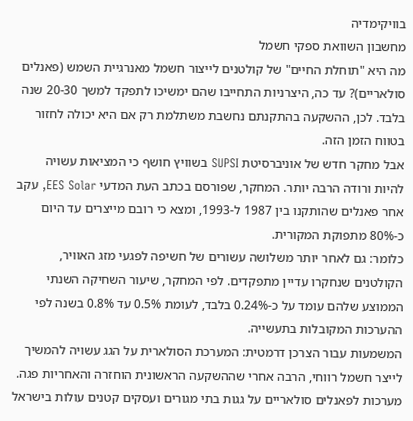בוויקימדיה
מחשבון השוואת ספקי חשמל
מה היא "תוחלת החיים" של קולטנים לייצור חשמל מאנרגיית השמש (פאנלים סולאריים)? עד כה, היצרניות התחייבו שהם ימשיכו לתפקד למשך 20-30 שנה בלבד. לכן, ההשקעה בהתקנתם נחשבת משתלמת רק אם היא יכולה לחזור בטווח הזמן הזה.
אבל מחקר חדש של אוניברסיטת SUPSI בשוויץ חושף כי המציאות עשויה להיות ורודה הרבה יותר. המחקר, שפורסם בכתב העת המדעי EES Solar, עקב אחר פאנלים שהותקנו בין 1987 ל-1993, ומצא כי רובם מייצרים עד היום כ-80% מתפוקת המקורית.
כלומר: גם לאחר יותר משלושה עשורים של חשיפה לפגעי מזג האוויר, הקולטנים שנחקרו עדיין מתפקדים. לפי המחקר, שיעור השחיקה השנתי הממוצע שלהם עומד על כ-0.24% בלבד, לעומת 0.5% עד 0.8% בשנה לפי ההערכות המקובלות בתעשייה.
המשמעות עבור הצרכן דרמטית: המערכת הסולארית על הגג עשויה להמשיך לייצר חשמל רווחי, הרבה אחרי שההשקעה הראשונית הוחזרה והאחריות פגה.
מערכות לפאנלים סולאריים על גגות בתי מגורים ועסקים קטנים עולות בישראל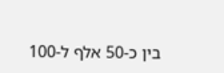בין כ-50 אלף ל-100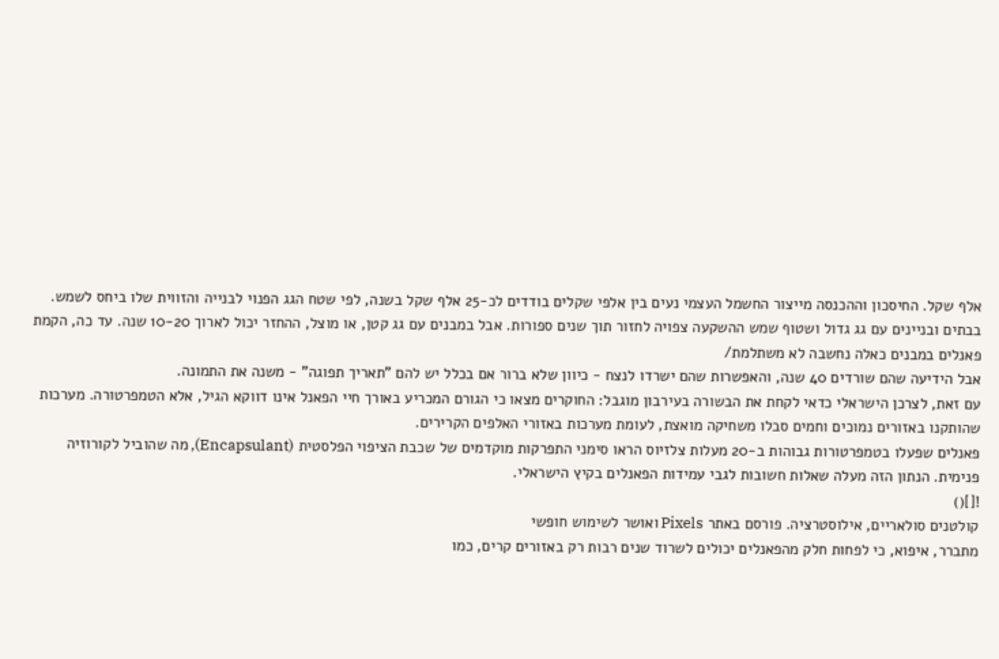אלף שקל. החיסכון וההכנסה מייצור החשמל העצמי נעים בין אלפי שקלים בודדים לכ-25 אלף שקל בשנה, לפי שטח הגג הפנוי לבנייה והזווית שלו ביחס לשמש.
בבתים ובניינים עם גג גדול ושטוף שמש ההשקעה צפויה לחזור תוך שנים ספורות. אבל במבנים עם גג קטן, או מוצל, ההחזר יכול לארוך 10-20 שנה. עד כה, הקמת פאנלים במבנים כאלה נחשבה לא משתלמת/
אבל הידיעה שהם שורדים 40 שנה, והאפשרות שהם ישרדו לנצח - כיוון שלא ברור אם בכלל יש להם "תאריך תפוגה" - משנה את התמונה.
עם זאת, לצרכן הישראלי כדאי לקחת את הבשורה בעירבון מוגבל: החוקרים מצאו כי הגורם המכריע באורך חיי הפאנל אינו דווקא הגיל, אלא הטמפרטורה. מערכות שהותקנו באזורים נמוכים וחמים סבלו משחיקה מואצת, לעומת מערכות באזורי האלפים הקרירים.
פאנלים שפעלו בטמפרטורות גבוהות ב-20 מעלות צלזיוס הראו סימני התפרקות מוקדמים של שכבת הציפוי הפלסטית (Encapsulant), מה שהוביל לקורוזיה פנימית. הנתון הזה מעלה שאלות חשובות לגבי עמידות הפאנלים בקיץ הישראלי.
![]()
קולטנים סולאריים, אילוסטרציה. פורסם באתר Pixels ואושר לשימוש חופשי
מתברר, איפוא, כי לפחות חלק מהפאנלים יכולים לשרוד שנים רבות רק באזורים קרים, כמו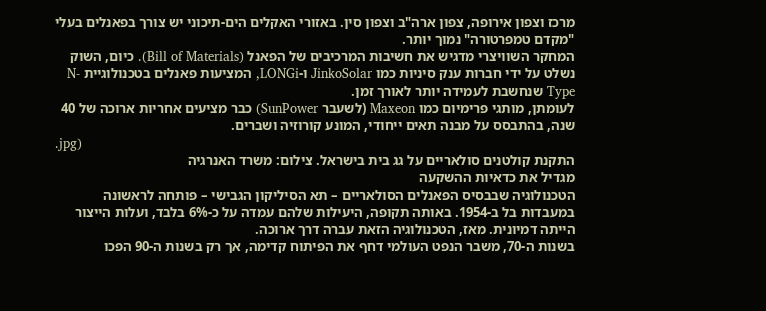מרכז וצפון אירופה, צפון ארה"ב וצפון סין. באזורי האקלים הים-תיכוני יש צורך בפאנלים בעלי "מקדם טמפרטורה" נמוך יותר.
המחקר השוויצרי מדגיש את חשיבות המרכיבים של הפאנל (Bill of Materials). כיום, השוק נשלט על ידי חברות ענק סיניות כמו JinkoSolar ו-LONGi, המציעות פאנלים בטכנולוגיית N-Type שנחשבת לעמידה יותר לאורך זמן.
לעומתן, מותגי פרימיום כמו Maxeon (לשעבר SunPower) כבר מציעים אחריות ארוכה של 40 שנה, בהתבסס על מבנה תאים ייחודי, המונע קורוזיה ושברים.
.jpg)
התקנת קולטנים סולאריים על גג בית בישראל. צילום: משרד האנרגיה
מגדיל את כדאיות ההשקעה
הטכנולוגיה שבבסיס הפאנלים הסולאריים – תא הסיליקון הגבישי – פותחה לראשונה במעבדות בל ב-1954. באותה תקופה, היעילות שלהם עמדה על כ-6% בלבד, ועלות הייצור הייתה דמיונית. מאז, הטכנולוגיה הזאת עברה דרך ארוכה.
בשנות ה-70, משבר הנפט העולמי דחף את הפיתוח קדימה, אך רק בשנות ה-90 הפכו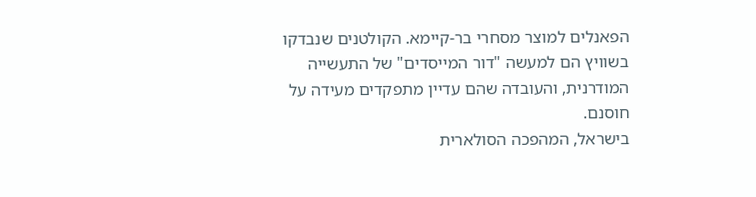הפאנלים למוצר מסחרי בר-קיימא. הקולטנים שנבדקו בשוויץ הם למעשה "דור המייסדים" של התעשייה המודרנית, והעובדה שהם עדיין מתפקדים מעידה על חוסנם.
בישראל, המהפכה הסולארית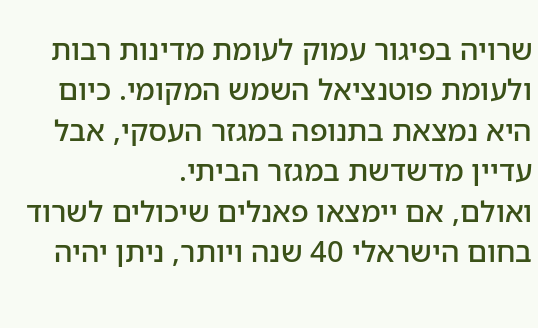שרויה בפיגור עמוק לעומת מדינות רבות ולעומת פוטנציאל השמש המקומי. כיום היא נמצאת בתנופה במגזר העסקי, אבל עדיין מדשדשת במגזר הביתי.
ואולם, אם יימצאו פאנלים שיכולים לשרוד בחום הישראלי 40 שנה ויותר, ניתן יהיה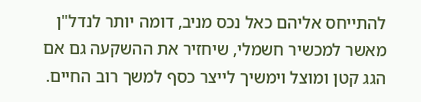להתייחס אליהם כאל נכס מניב, דומה יותר לנדל"ן מאשר למכשיר חשמלי, שיחזיר את ההשקעה גם אם הגג קטן ומוצל וימשיך לייצר כסף למשך רוב החיים.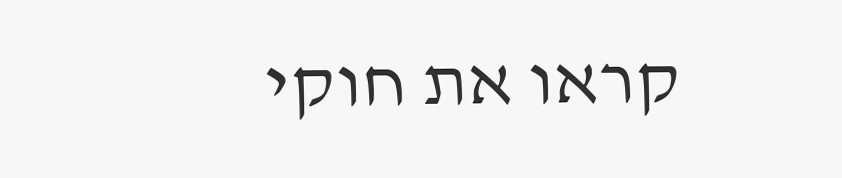קראו את חוקי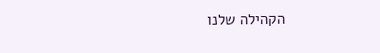הקהילה שלנו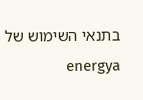בתנאי השימוש של energya